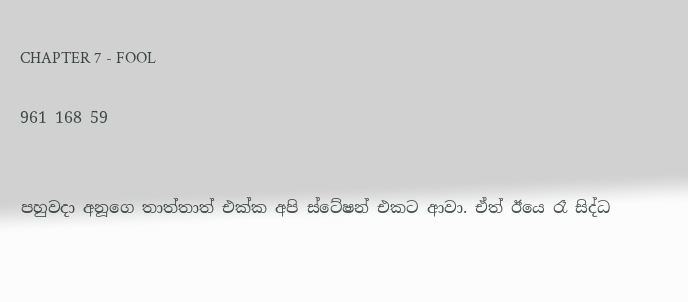CHAPTER 7 - FOOL

961 168 59


පහුවදා අනූගෙ තාත්තාත් එක්ක අපි ස්ටේෂන් එකට ආවා. ඒත් ඊයෙ රෑ සිද්ධ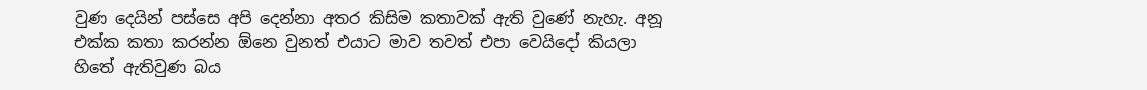වුණ දෙයින් පස්සෙ අපි දෙන්නා අතර කිසිම කතාවක් ඇති වුණේ නැහැ. අනූ එක්ක කතා කරන්න ඕනෙ වුනත් එයාට මාව තවත් එපා වෙයිදෝ කියලා හිතේ ඇතිවුණ බය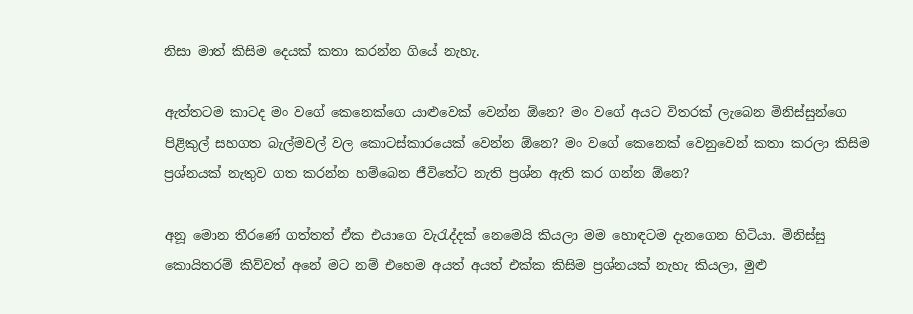නිසා මාත් කිසිම දෙයක් කතා කරන්න ගියේ නැහැ.

ඇත්තටම කාටද මං වගේ කෙනෙක්ගෙ යාළුවෙක් වෙන්න ඕනෙ? මං වගේ අයට විතරක් ලැබෙන මිනිස්සුන්ගෙ පිළිකුල් සහගත බැල්මවල් වල කොටස්කාරයෙක් වෙන්න ඕනෙ? මං වගේ කෙනෙක් වෙනුවෙන් කතා කරලා කිසිම ප්‍රශ්නයක් නැතුව ගත කරන්න හම්බෙන ජීවිතේට නැති ප්‍රශ්න ඇති කර ගන්න ඕනෙ?

අනූ මොන තීරණේ ගත්තත් ඒක එයාගෙ වැරැද්දක් නෙමෙයි කියලා මම හොඳටම දැනගෙන හිටියා. මිනිස්සු කොයිතරම් කිව්වත් අනේ මට නම් එහෙම අයත් අයත් එක්ක කිසිම ප්‍රශ්නයක් නැහැ කියලා, මුළු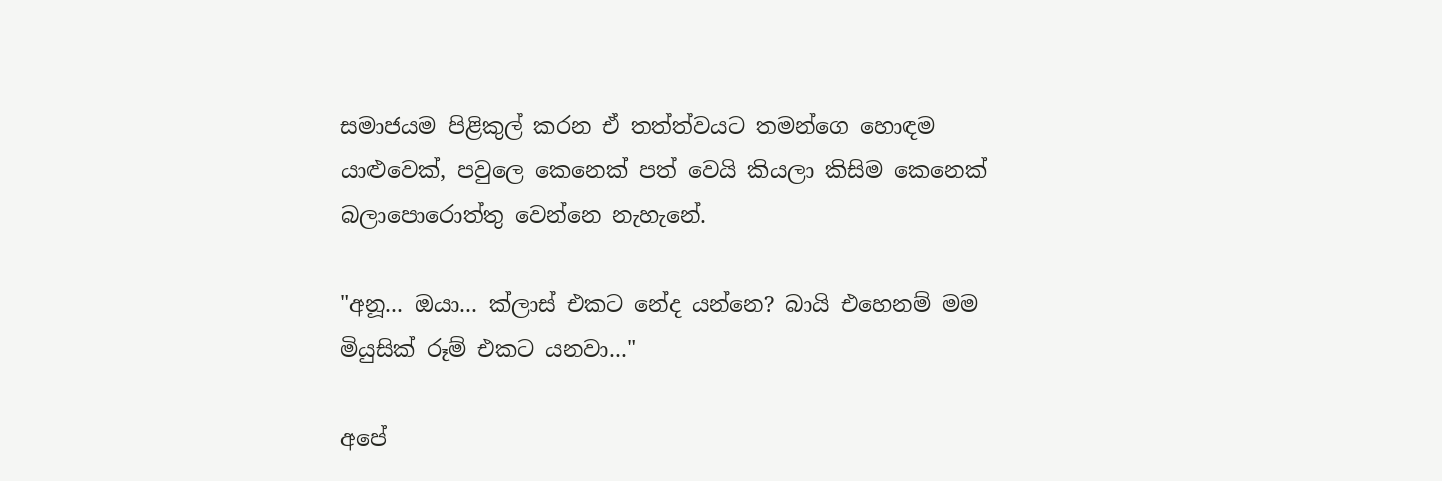සමාජයම පිළිකුල් කරන ඒ තත්ත්වයට තමන්ගෙ හොඳම යාළුවෙක්, පවුලෙ කෙනෙක් පත් වෙයි කියලා කිසිම කෙනෙක් බලාපොරොත්තු වෙන්නෙ නැහැනේ.

"අනූ... ඔයා... ක්ලාස් එකට නේද යන්නෙ? බායි එහෙනම් මම මියුසික් රූම් එකට යනවා..."

අපේ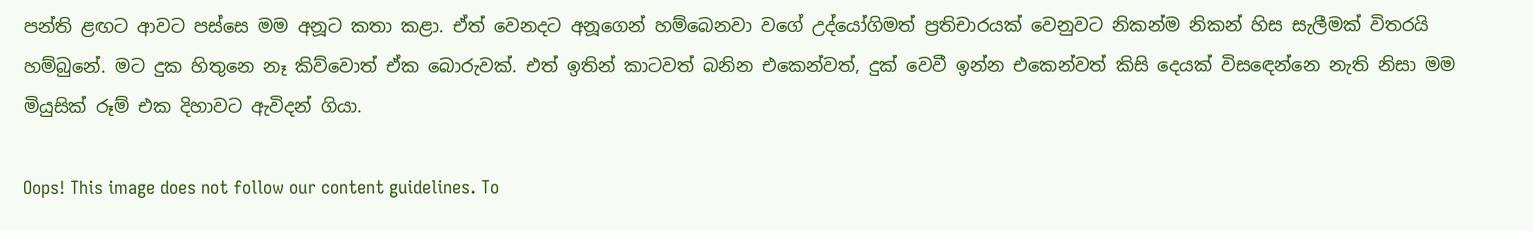පන්ති ළඟට ආවට පස්සෙ මම අනූට කතා කළා. ඒත් වෙනදට අනූගෙන් හම්බෙනවා වගේ උද්යෝගිමත් ප්‍රතිචාරයක් වෙනුවට නිකන්ම නිකන් හිස සැලීමක් විතරයි හම්බුනේ. මට දුක හිතුනෙ නෑ කිව්වොත් ඒක බොරුවක්. එත් ඉතින් කාටවත් බනින එකෙන්වත්, දුක් වෙවී ඉන්න එකෙන්වත් කිසි දෙයක් විසඳෙන්නෙ නැති නිසා මම මියුසික් රූම් එක දිහාවට ඇවිදන් ගියා.

Oops! This image does not follow our content guidelines. To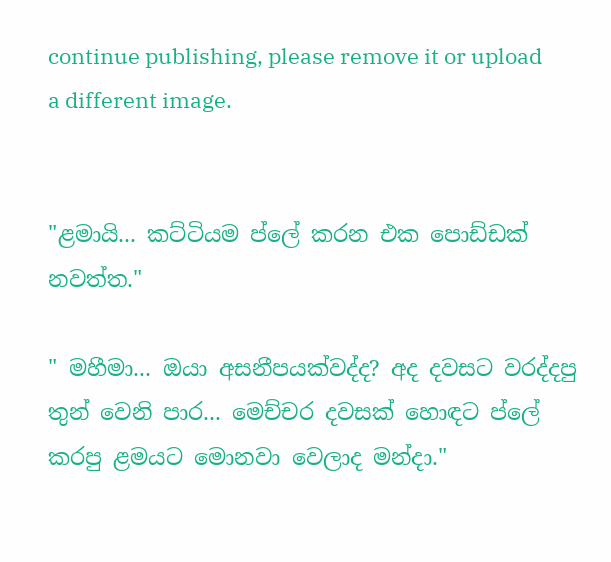continue publishing, please remove it or upload a different image.


"ළමායි... කට්ටියම ප්ලේ කරන එක පොඩ්ඩක් නවත්ත."

" මහීමා... ඔයා අසනීපයක්වද්ද? අද දවසට වරද්දපු තුන් වෙනි පාර... මෙච්චර දවසක් හොඳට ප්ලේ කරපු ළමයට මොනවා වෙලාද මන්දා."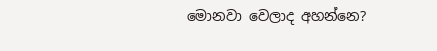මොනවා වෙලාද අහන්නෙ?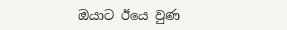ඔයාට ඊයෙ වුණ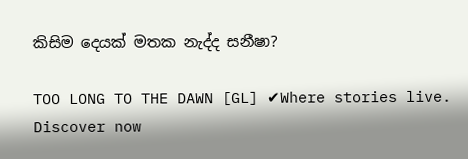කිසිම දෙයක් මතක නැද්ද සනීෂා?

TOO LONG TO THE DAWN [GL] ✔Where stories live. Discover now